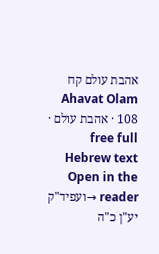אהבת עולם קח
Ahavat Olam 108 · אהבת עולם · free full Hebrew text
Open in the reader →ועפיד"ק יע"ן כ"ה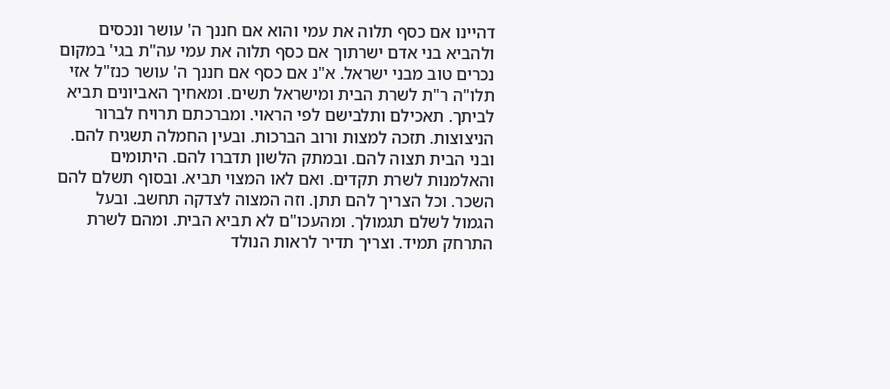דהיינו אם כסף תלוה את עמי והוא אם חננך ה' עושר ונכסים ולהביא בני אדם ישרתוך אם כסף תלוה את עמי עה"ת בגי' במקום נכרים טוב מבני ישראל. א"נ אם כסף אם חננך ה' עושר כנז"ל אזי תלו"ה ר"ת לשרת הבית ומישראל תשים. ומאחיך האביונים תביא לביתך. תאכילם ותלבישם לפי הראוי. ומברכתם תרויח לברור הניצוצות. תזכה למצות ורוב הברכות. ובעין החמלה תשגיח להם. ובני הבית תצוה להם. ובמתק הלשון תדברו להם. היתומים והאלמנות לשרת תקדים. ואם לאו המצוי תביא. ובסוף תשלם להם השכר. וכל הצריך להם תתן. וזה המצוה לצדקה תחשב. ובעל הגמול לשלם תגמולך. ומהעכו"ם לא תביא הבית. ומהם לשרת התרחק תמיד. וצריך תדיר לראות הנולד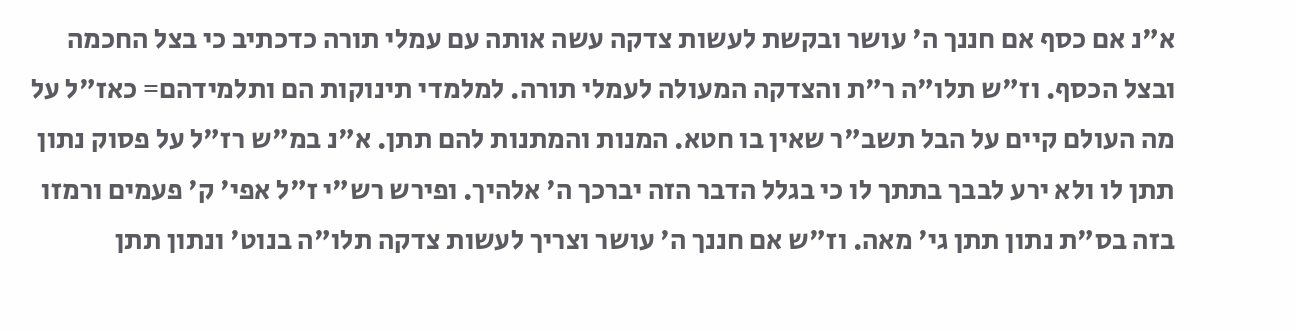א"נ אם כסף אם חננך ה' עושר ובקשת לעשות צדקה עשה אותה עם עמלי תורה כדכתיב כי בצל החכמה ובצל הכסף. וז"ש תלו"ה ר"ת והצדקה המעולה לעמלי תורה. למלמדי תינוקות הם ותלמידהם= כאז"ל על מה העולם קיים על הבל תשב"ר שאין בו חטא. המנות והמתנות להם תתן. א"נ במ"ש רז"ל על פסוק נתון תתן לו ולא ירע לבבך בתתך לו כי בגלל הדבר הזה יברכך ה' אלהיך. ופירש רש"י ז"ל אפי' ק' פעמים ורמזו בזה בס"ת נתון תתן גי' מאה. וז"ש אם חננך ה' עושר וצריך לעשות צדקה תלו"ה בנוט' ונתון תתן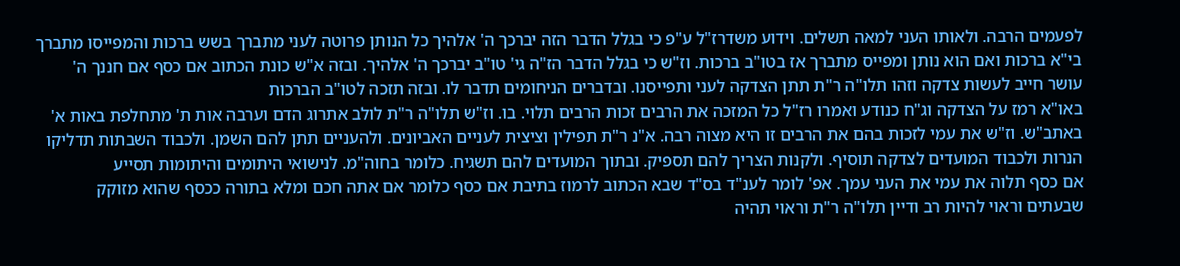לפעמים הרבה. ולאותו העני למאה תשלים. וידוע משדרז"ל ע"פ כי בגלל הדבר הזה יברכך ה' אלהיך כל הנותן פרוטה לעני מתברך בשש ברכות והמפייסו מתברך בי"א ברכות ואם הוא נותן ומפייס מתברך אז בטו"ב ברכות. וז"ש כי בגלל הדבר הז"ה גי' טו"ב יברכך ה' אלהיך. ובזה א"ש כונת הכתוב אם כסף אם חננך ה' עושר חייב לעשות צדקה וזהו תלו"ה ר"ת תתן הצדקה לעני ותפייסנו. ובדברים הניחומים תדבר לו. ובזה תזכה לטו"ב הברכות
באו"א רמז על הצדקה וג"ח כנודע ואמרו רז"ל כל המזכה את הרבים זכות הרבים תלוי. בו. וז"ש תלו"ה ר"ת לולב אתרוג הדם וערבה אות ת' מתחלפת באות א' באתב"ש. וז"ש את עמי לזכות בהם את הרבים זו היא מצוה רבה. א"נ ר"ת תפילין וציצית לעניים האביונים. ולהעניים תתן להם השמן. ולכבוד השבתות תדליקו הנרות ולכבוד המועדים לצדקה תוסיף. ולקנות הצריך להם תספיק. ובתוך המועדים להם תשגיח. כלומר בחוה"מ. לנישואי היתומים והיתומות תסייע
אם כסף תלוה את עמי את העני עמך. אפ' לומר לענ"ד בס"ד שבא הכתוב לרמוז בתיבת אם כסף כלומר אם אתה חכם ומלא בתורה ככסף שהוא מזוקק שבעתים וראוי להיות רב ודיין תלו"ה ר"ת וראוי תהיה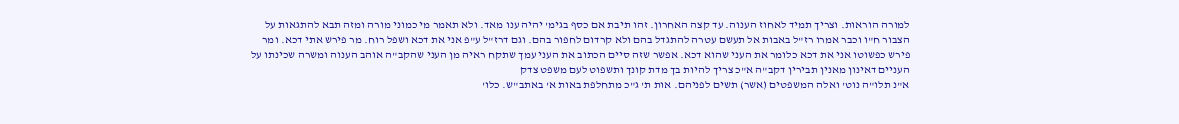למורה הוראות. וצריך תמיד לאחוז הענוה. עד קצה האחרון. זהו תיבת אם כסף בגימ' יהיה ענו מאד. ולא תאמר מי כמוני מורה ומזה תבא להתגאות על הצבור ח"ו וכבר אמרו רז"ל באבות אל תעשם עטרה להתגדל בהם ולא קרדום לחפור בהם. וגם דרז"ל ע"פ אני את דכא ושפל רוח. מר פירש אתי דכא. ומר פירש כפשוטו אני את דכא כלומר את העני שהוא דכא. אפשר שזה סיים הכתוב את העני עמך שתקח ראיה מן העני שהקב"ה אוהב הענוה ומשרה שכינתו על העניים דאינון מאנין תבירין דקב"ה א"כ צריך להיות בך מדת קונך ותשפוט לעם משפט צדק
א"נ תלו"ה נוט' ואלה המשפטים (אשר) תשים לפניהם. אות ת' ג"כ מתחלפת באות א' באתב"ש. כלו'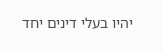יהיו בעלי דינים יחד